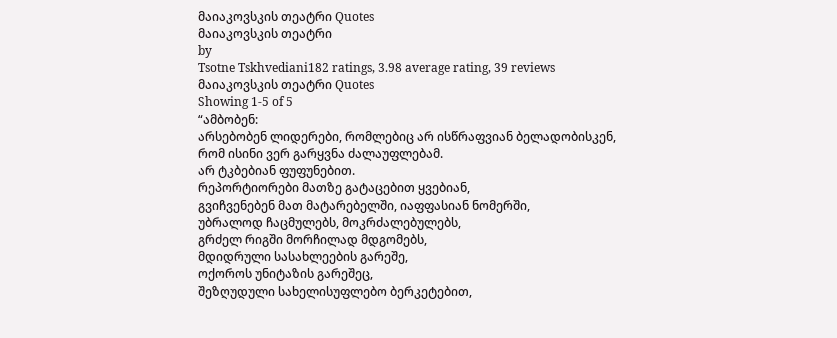მაიაკოვსკის თეატრი Quotes
მაიაკოვსკის თეატრი
by
Tsotne Tskhvediani182 ratings, 3.98 average rating, 39 reviews
მაიაკოვსკის თეატრი Quotes
Showing 1-5 of 5
“ამბობენ:
არსებობენ ლიდერები, რომლებიც არ ისწრაფვიან ბელადობისკენ,
რომ ისინი ვერ გარყვნა ძალაუფლებამ.
არ ტკბებიან ფუფუნებით.
რეპორტიორები მათზე გატაცებით ყვებიან,
გვიჩვენებენ მათ მატარებელში, იაფფასიან ნომერში,
უბრალოდ ჩაცმულებს, მოკრძალებულებს,
გრძელ რიგში მორჩილად მდგომებს,
მდიდრული სასახლეების გარეშე,
ოქოროს უნიტაზის გარეშეც,
შეზღუდული სახელისუფლებო ბერკეტებით,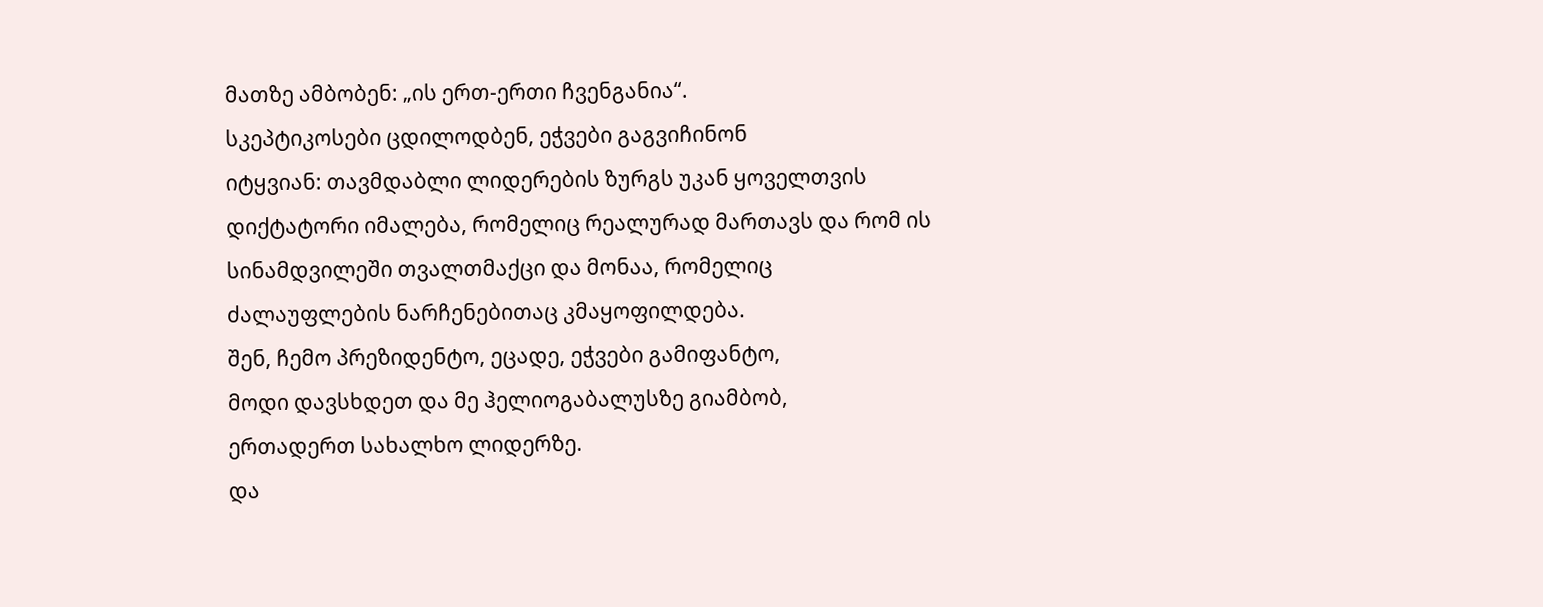მათზე ამბობენ: „ის ერთ-ერთი ჩვენგანია“.
სკეპტიკოსები ცდილოდბენ, ეჭვები გაგვიჩინონ
იტყვიან: თავმდაბლი ლიდერების ზურგს უკან ყოველთვის დიქტატორი იმალება, რომელიც რეალურად მართავს და რომ ის სინამდვილეში თვალთმაქცი და მონაა, რომელიც ძალაუფლების ნარჩენებითაც კმაყოფილდება.
შენ, ჩემო პრეზიდენტო, ეცადე, ეჭვები გამიფანტო,
მოდი დავსხდეთ და მე ჰელიოგაბალუსზე გიამბობ,
ერთადერთ სახალხო ლიდერზე.
და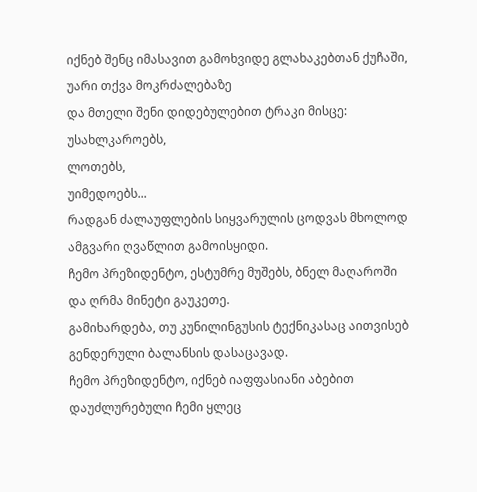იქნებ შენც იმასავით გამოხვიდე გლახაკებთან ქუჩაში,
უარი თქვა მოკრძალებაზე
და მთელი შენი დიდებულებით ტრაკი მისცე:
უსახლკაროებს,
ლოთებს,
უიმედოებს...
რადგან ძალაუფლების სიყვარულის ცოდვას მხოლოდ ამგვარი ღვაწლით გამოისყიდი.
ჩემო პრეზიდენტო, ესტუმრე მუშებს, ბნელ მაღაროში და ღრმა მინეტი გაუკეთე.
გამიხარდება, თუ კუნილინგუსის ტექნიკასაც აითვისებ გენდერული ბალანსის დასაცავად.
ჩემო პრეზიდენტო, იქნებ იაფფასიანი აბებით დაუძლურებული ჩემი ყლეც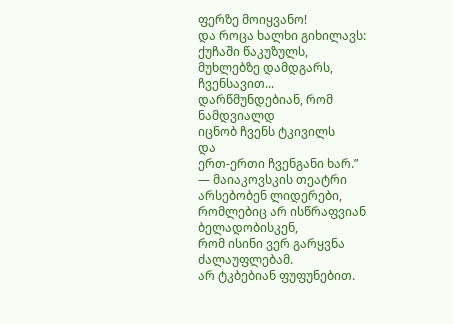ფერზე მოიყვანო!
და როცა ხალხი გიხილავს:
ქუჩაში წაკუზულს,
მუხლებზე დამდგარს,
ჩვენსავით...
დარწმუნდებიან, რომ ნამდვიალდ
იცნობ ჩვენს ტკივილს
და
ერთ-ერთი ჩვენგანი ხარ.”
― მაიაკოვსკის თეატრი
არსებობენ ლიდერები, რომლებიც არ ისწრაფვიან ბელადობისკენ,
რომ ისინი ვერ გარყვნა ძალაუფლებამ.
არ ტკბებიან ფუფუნებით.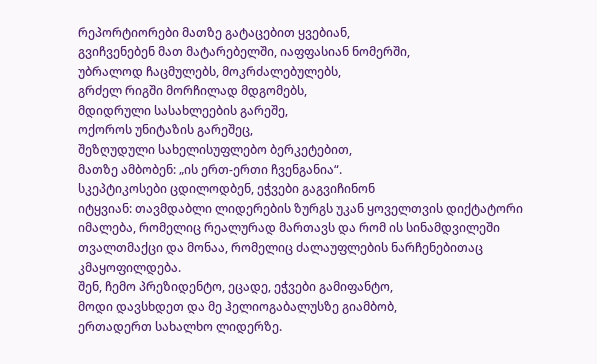რეპორტიორები მათზე გატაცებით ყვებიან,
გვიჩვენებენ მათ მატარებელში, იაფფასიან ნომერში,
უბრალოდ ჩაცმულებს, მოკრძალებულებს,
გრძელ რიგში მორჩილად მდგომებს,
მდიდრული სასახლეების გარეშე,
ოქოროს უნიტაზის გარეშეც,
შეზღუდული სახელისუფლებო ბერკეტებით,
მათზე ამბობენ: „ის ერთ-ერთი ჩვენგანია“.
სკეპტიკოსები ცდილოდბენ, ეჭვები გაგვიჩინონ
იტყვიან: თავმდაბლი ლიდერების ზურგს უკან ყოველთვის დიქტატორი იმალება, რომელიც რეალურად მართავს და რომ ის სინამდვილეში თვალთმაქცი და მონაა, რომელიც ძალაუფლების ნარჩენებითაც კმაყოფილდება.
შენ, ჩემო პრეზიდენტო, ეცადე, ეჭვები გამიფანტო,
მოდი დავსხდეთ და მე ჰელიოგაბალუსზე გიამბობ,
ერთადერთ სახალხო ლიდერზე.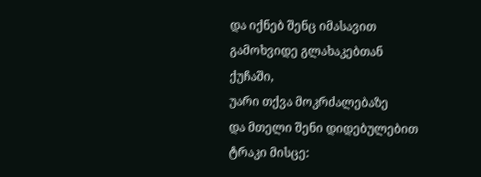და იქნებ შენც იმასავით გამოხვიდე გლახაკებთან ქუჩაში,
უარი თქვა მოკრძალებაზე
და მთელი შენი დიდებულებით ტრაკი მისცე: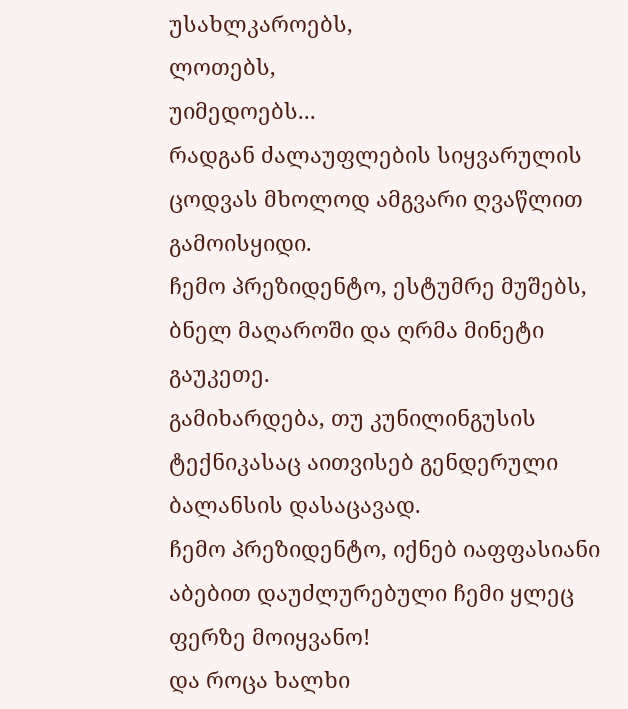უსახლკაროებს,
ლოთებს,
უიმედოებს...
რადგან ძალაუფლების სიყვარულის ცოდვას მხოლოდ ამგვარი ღვაწლით გამოისყიდი.
ჩემო პრეზიდენტო, ესტუმრე მუშებს, ბნელ მაღაროში და ღრმა მინეტი გაუკეთე.
გამიხარდება, თუ კუნილინგუსის ტექნიკასაც აითვისებ გენდერული ბალანსის დასაცავად.
ჩემო პრეზიდენტო, იქნებ იაფფასიანი აბებით დაუძლურებული ჩემი ყლეც ფერზე მოიყვანო!
და როცა ხალხი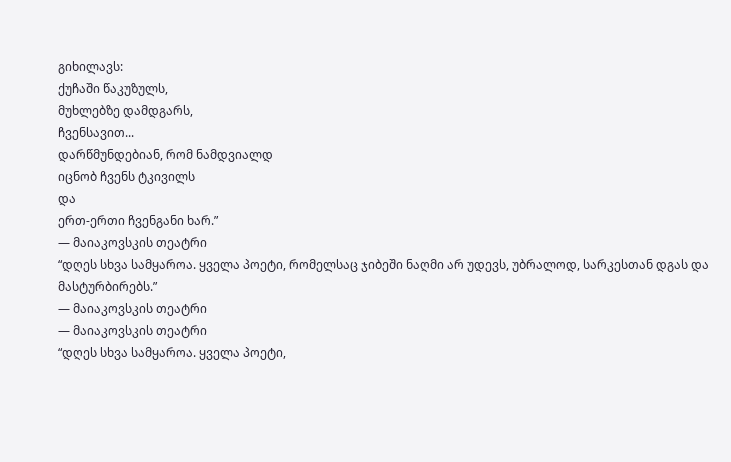გიხილავს:
ქუჩაში წაკუზულს,
მუხლებზე დამდგარს,
ჩვენსავით...
დარწმუნდებიან, რომ ნამდვიალდ
იცნობ ჩვენს ტკივილს
და
ერთ-ერთი ჩვენგანი ხარ.”
― მაიაკოვსკის თეატრი
“დღეს სხვა სამყაროა. ყველა პოეტი, რომელსაც ჯიბეში ნაღმი არ უდევს, უბრალოდ, სარკესთან დგას და მასტურბირებს.”
― მაიაკოვსკის თეატრი
― მაიაკოვსკის თეატრი
“დღეს სხვა სამყაროა. ყველა პოეტი,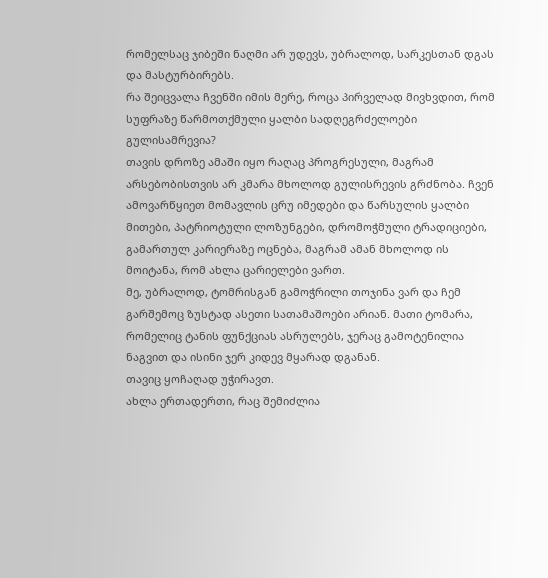რომელსაც ჯიბეში ნაღმი არ უდევს, უბრალოდ, სარკესთან დგას და მასტურბირებს.
რა შეიცვალა ჩვენში იმის მერე, როცა პირველად მივხვდით, რომ სუფრაზე წარმოთქმული ყალბი სადღეგრძელოები გულისამრევია?
თავის დროზე ამაში იყო რაღაც პროგრესული, მაგრამ არსებობისთვის არ კმარა მხოლოდ გულისრევის გრძნობა. ჩვენ ამოვარწყიეთ მომავლის ცრუ იმედები და წარსულის ყალბი მითები, პატრიოტული ლოზუნგები, დრომოჭმული ტრადიციები, გამართულ კარიერაზე ოცნება, მაგრამ ამან მხოლოდ ის მოიტანა, რომ ახლა ცარიელები ვართ.
მე, უბრალოდ, ტომრისგან გამოჭრილი თოჯინა ვარ და ჩემ გარშემოც ზუსტად ასეთი სათამაშოები არიან. მათი ტომარა, რომელიც ტანის ფუნქციას ასრულებს, ჯერაც გამოტენილია ნაგვით და ისინი ჯერ კიდევ მყარად დგანან.
თავიც ყოჩაღად უჭირავთ.
ახლა ერთადერთი, რაც შემიძლია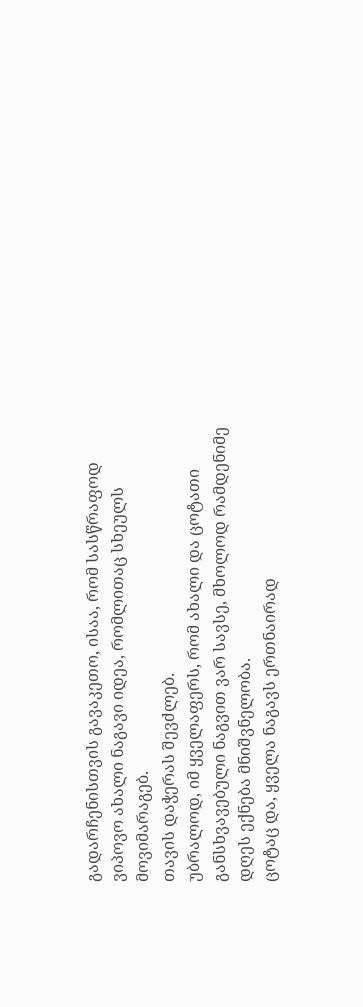გადარჩენისთვის გავაკეთო, ისაა, რომ სასწრაფოდ ვიპოვო ახალი ნაგავი იდეა, რომლითაც სხეულს მოვიმარაგებ.
თავის დაჭერას შევძლებ.
უბრალოდ, იმ ყველაფერს, რომ ახალი და ცოტათი განსხვავებული ნაგვით ვარ სავსე, მხოლოდ რამდენიმე დღეს ექნება მნიშვნელობა.
ცოტაც და, ყველა ნაგავს ერთნაირად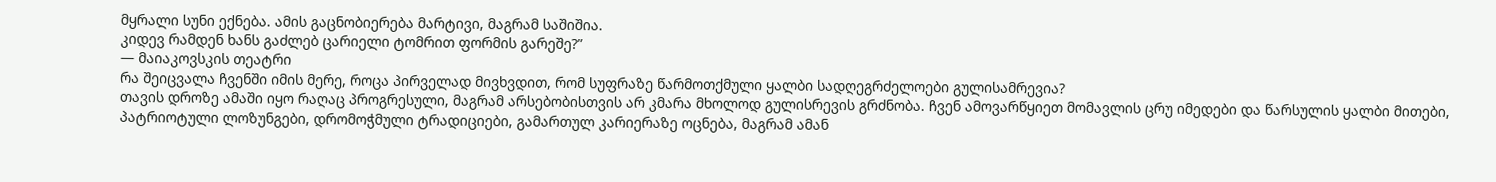მყრალი სუნი ექნება. ამის გაცნობიერება მარტივი, მაგრამ საშიშია.
კიდევ რამდენ ხანს გაძლებ ცარიელი ტომრით ფორმის გარეშე?”
― მაიაკოვსკის თეატრი
რა შეიცვალა ჩვენში იმის მერე, როცა პირველად მივხვდით, რომ სუფრაზე წარმოთქმული ყალბი სადღეგრძელოები გულისამრევია?
თავის დროზე ამაში იყო რაღაც პროგრესული, მაგრამ არსებობისთვის არ კმარა მხოლოდ გულისრევის გრძნობა. ჩვენ ამოვარწყიეთ მომავლის ცრუ იმედები და წარსულის ყალბი მითები, პატრიოტული ლოზუნგები, დრომოჭმული ტრადიციები, გამართულ კარიერაზე ოცნება, მაგრამ ამან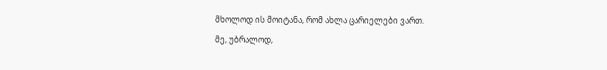მხოლოდ ის მოიტანა, რომ ახლა ცარიელები ვართ.
მე, უბრალოდ,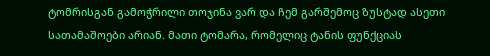ტომრისგან გამოჭრილი თოჯინა ვარ და ჩემ გარშემოც ზუსტად ასეთი სათამაშოები არიან. მათი ტომარა, რომელიც ტანის ფუნქციას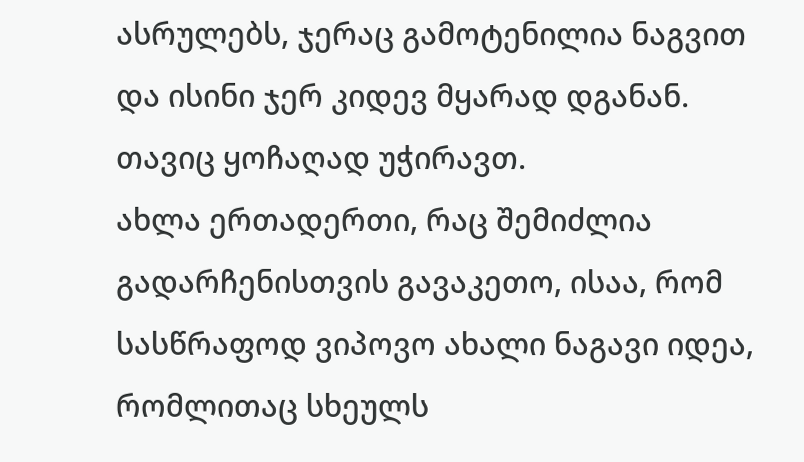ასრულებს, ჯერაც გამოტენილია ნაგვით და ისინი ჯერ კიდევ მყარად დგანან.
თავიც ყოჩაღად უჭირავთ.
ახლა ერთადერთი, რაც შემიძლია გადარჩენისთვის გავაკეთო, ისაა, რომ სასწრაფოდ ვიპოვო ახალი ნაგავი იდეა, რომლითაც სხეულს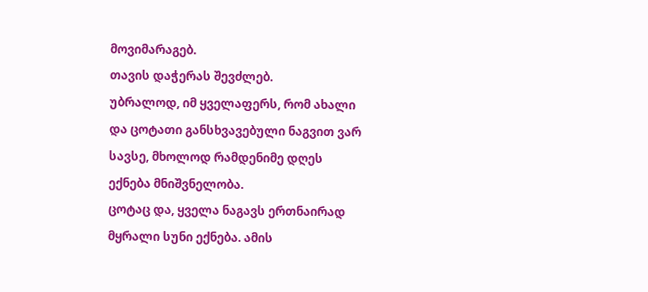მოვიმარაგებ.
თავის დაჭერას შევძლებ.
უბრალოდ, იმ ყველაფერს, რომ ახალი და ცოტათი განსხვავებული ნაგვით ვარ სავსე, მხოლოდ რამდენიმე დღეს ექნება მნიშვნელობა.
ცოტაც და, ყველა ნაგავს ერთნაირად მყრალი სუნი ექნება. ამის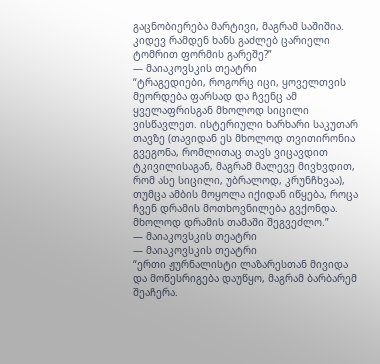გაცნობიერება მარტივი, მაგრამ საშიშია.
კიდევ რამდენ ხანს გაძლებ ცარიელი ტომრით ფორმის გარეშე?”
― მაიაკოვსკის თეატრი
“ტრაგედიები, როგორც იცი, ყოველთვის მეორდება ფარსად და ჩვენც ამ ყველაფრისგან მხოლოდ სიცილი ვისწავლეთ. ისტერიული ხარხარი საკუთარ თავზე (თავიდან ეს მხოლოდ თვითირონია გვეგონა, რომლითაც თავს ვიცავდით ტკივილისაგან, მაგრამ მალევე მივხვდით, რომ ასე სიცილი, უბრალოდ, კრუნჩხვაა), თუმცა ამბის მოყოლა იქიდან იწყება, როცა ჩვენ დრამის მოთხოვნილება გვქონდა. მხოლოდ დრამის თამაში შეგვეძლო.”
― მაიაკოვსკის თეატრი
― მაიაკოვსკის თეატრი
“ერთი ჟურნალისტი ლაზარესთან მივიდა და მოწესრიგება დაუწყო, მაგრამ ბარბარემ შეაჩერა.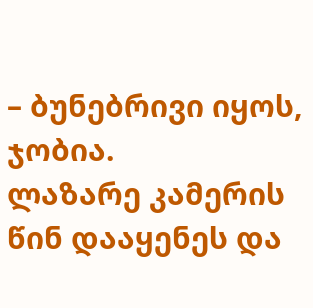– ბუნებრივი იყოს, ჯობია.
ლაზარე კამერის წინ დააყენეს და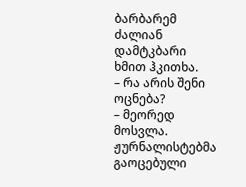ბარბარემ ძალიან დამტკბარი ხმით ჰკითხა.
– რა არის შენი ოცნება?
– მეორედ მოსვლა.
ჟურნალისტებმა გაოცებული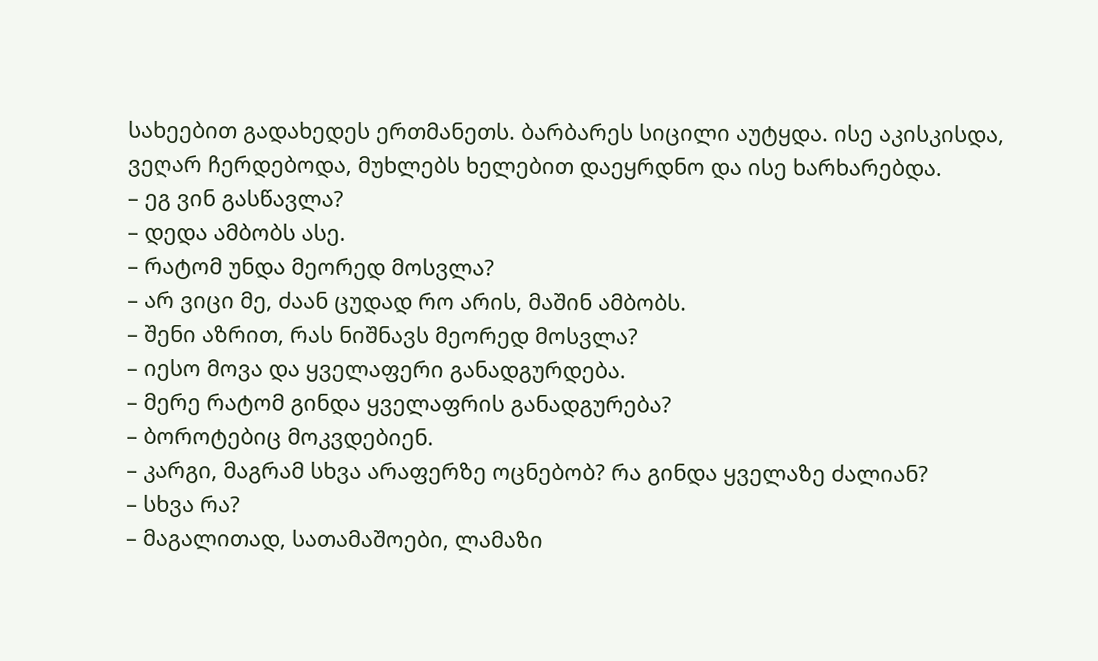სახეებით გადახედეს ერთმანეთს. ბარბარეს სიცილი აუტყდა. ისე აკისკისდა, ვეღარ ჩერდებოდა, მუხლებს ხელებით დაეყრდნო და ისე ხარხარებდა.
– ეგ ვინ გასწავლა?
– დედა ამბობს ასე.
– რატომ უნდა მეორედ მოსვლა?
– არ ვიცი მე, ძაან ცუდად რო არის, მაშინ ამბობს.
– შენი აზრით, რას ნიშნავს მეორედ მოსვლა?
– იესო მოვა და ყველაფერი განადგურდება.
– მერე რატომ გინდა ყველაფრის განადგურება?
– ბოროტებიც მოკვდებიენ.
– კარგი, მაგრამ სხვა არაფერზე ოცნებობ? რა გინდა ყველაზე ძალიან?
– სხვა რა?
– მაგალითად, სათამაშოები, ლამაზი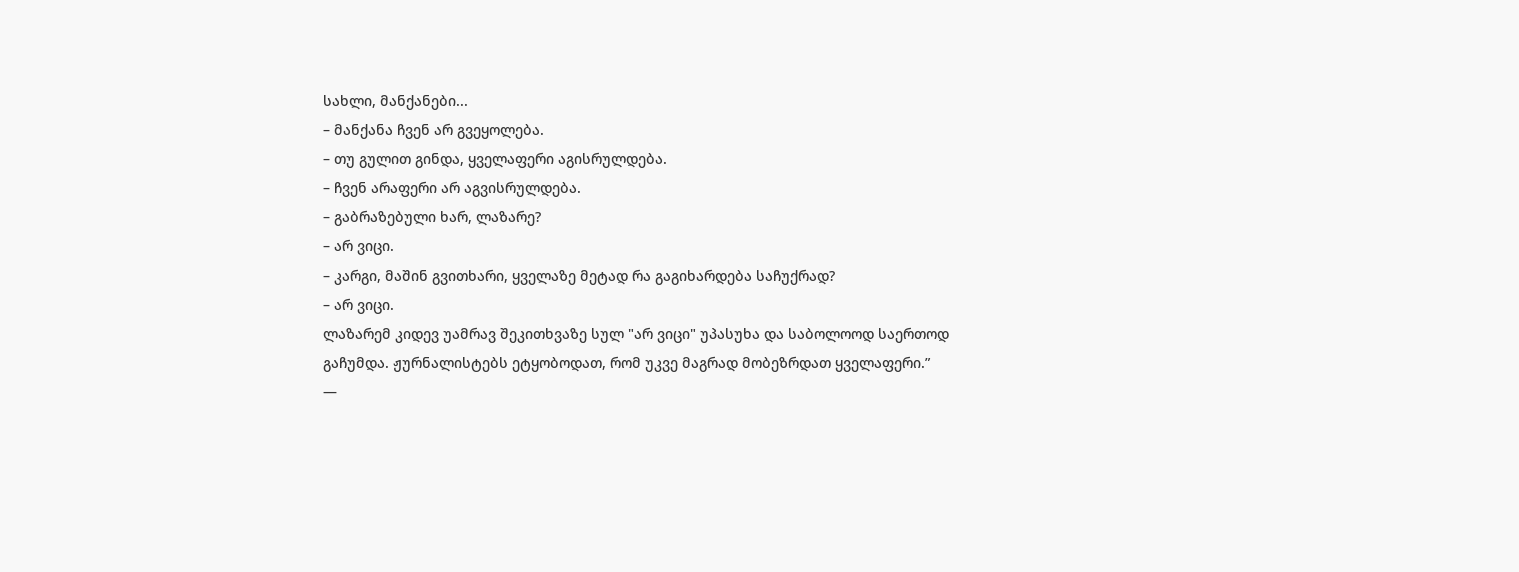სახლი, მანქანები...
– მანქანა ჩვენ არ გვეყოლება.
– თუ გულით გინდა, ყველაფერი აგისრულდება.
– ჩვენ არაფერი არ აგვისრულდება.
– გაბრაზებული ხარ, ლაზარე?
– არ ვიცი.
– კარგი, მაშინ გვითხარი, ყველაზე მეტად რა გაგიხარდება საჩუქრად?
– არ ვიცი.
ლაზარემ კიდევ უამრავ შეკითხვაზე სულ "არ ვიცი" უპასუხა და საბოლოოდ საერთოდ გაჩუმდა. ჟურნალისტებს ეტყობოდათ, რომ უკვე მაგრად მობეზრდათ ყველაფერი.”
―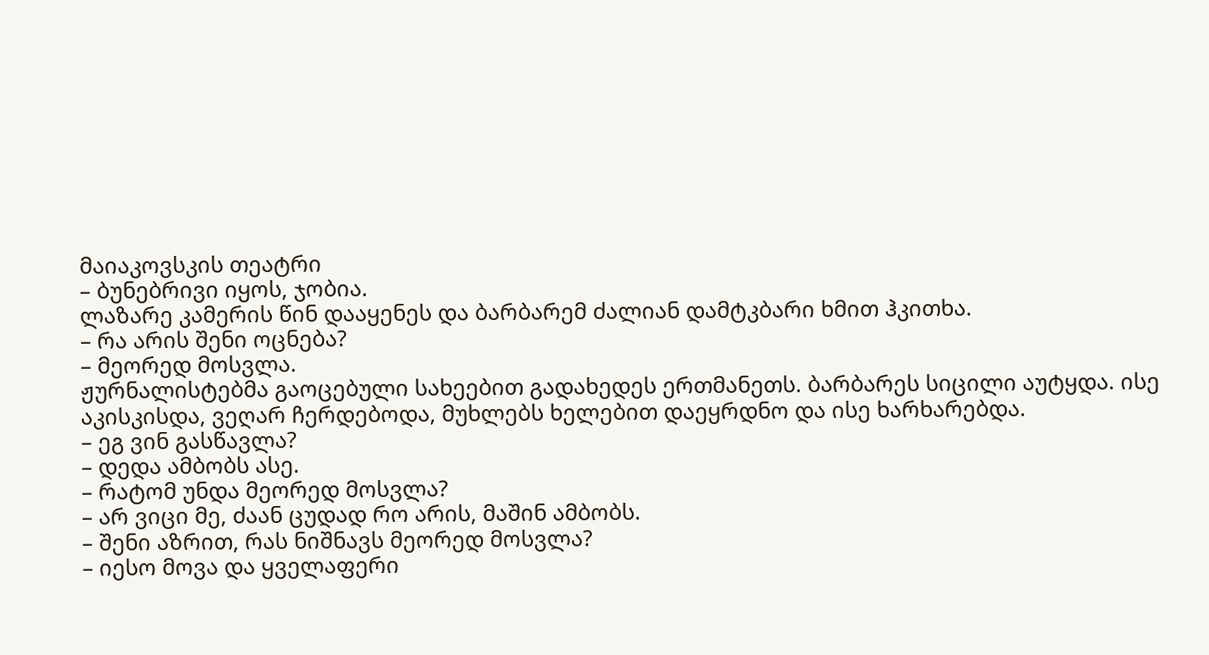მაიაკოვსკის თეატრი
– ბუნებრივი იყოს, ჯობია.
ლაზარე კამერის წინ დააყენეს და ბარბარემ ძალიან დამტკბარი ხმით ჰკითხა.
– რა არის შენი ოცნება?
– მეორედ მოსვლა.
ჟურნალისტებმა გაოცებული სახეებით გადახედეს ერთმანეთს. ბარბარეს სიცილი აუტყდა. ისე აკისკისდა, ვეღარ ჩერდებოდა, მუხლებს ხელებით დაეყრდნო და ისე ხარხარებდა.
– ეგ ვინ გასწავლა?
– დედა ამბობს ასე.
– რატომ უნდა მეორედ მოსვლა?
– არ ვიცი მე, ძაან ცუდად რო არის, მაშინ ამბობს.
– შენი აზრით, რას ნიშნავს მეორედ მოსვლა?
– იესო მოვა და ყველაფერი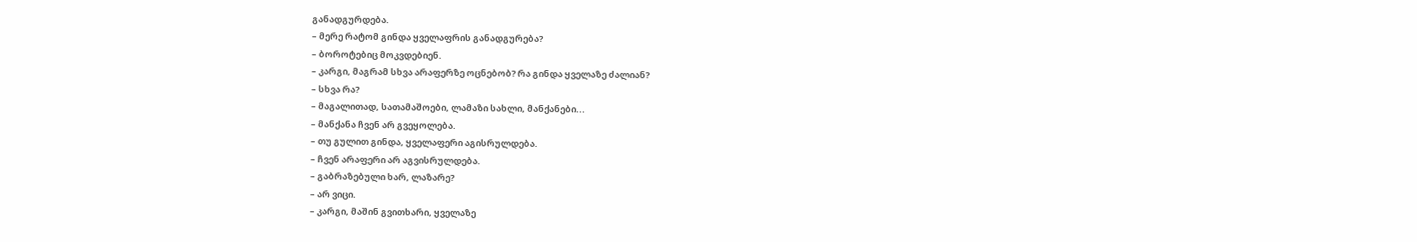განადგურდება.
– მერე რატომ გინდა ყველაფრის განადგურება?
– ბოროტებიც მოკვდებიენ.
– კარგი, მაგრამ სხვა არაფერზე ოცნებობ? რა გინდა ყველაზე ძალიან?
– სხვა რა?
– მაგალითად, სათამაშოები, ლამაზი სახლი, მანქანები...
– მანქანა ჩვენ არ გვეყოლება.
– თუ გულით გინდა, ყველაფერი აგისრულდება.
– ჩვენ არაფერი არ აგვისრულდება.
– გაბრაზებული ხარ, ლაზარე?
– არ ვიცი.
– კარგი, მაშინ გვითხარი, ყველაზე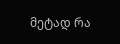მეტად რა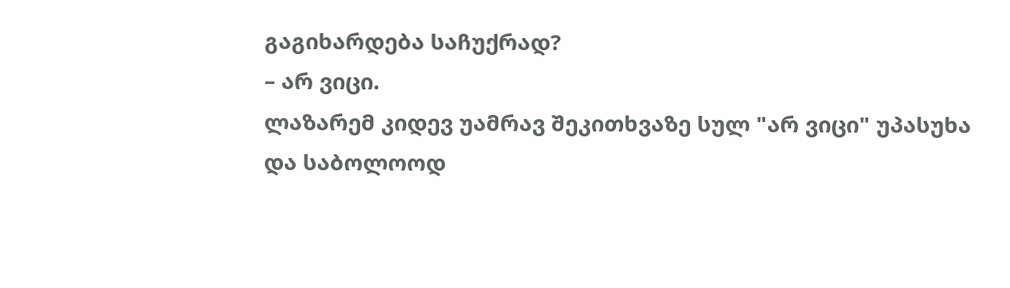გაგიხარდება საჩუქრად?
– არ ვიცი.
ლაზარემ კიდევ უამრავ შეკითხვაზე სულ "არ ვიცი" უპასუხა და საბოლოოდ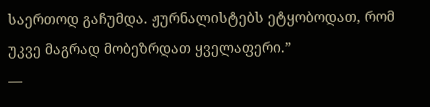საერთოდ გაჩუმდა. ჟურნალისტებს ეტყობოდათ, რომ უკვე მაგრად მობეზრდათ ყველაფერი.”
―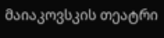მაიაკოვსკის თეატრი